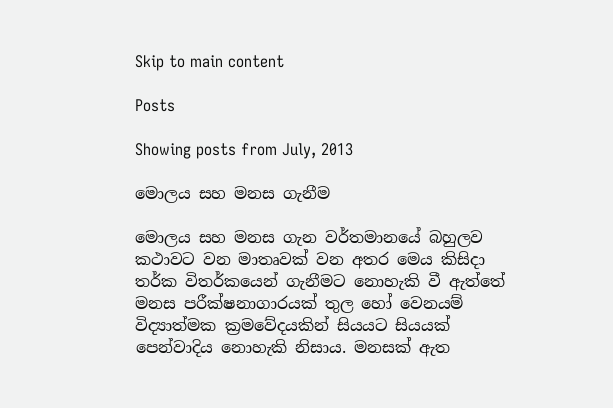Skip to main content

Posts

Showing posts from July, 2013

මොලය සහ මනස ගැනීම

මොලය සහ මනස ගැන වර්තමානයේ බහුලව කථාවට වන මාතෘවක් වන අතර මෙය කිසිදා තර්ක විතර්කයෙන් ගැනීමට නොහැකි වී ඇත්තේ මනස පරීක්ෂනාගාරයක් තුල හෝ වෙනයම් විද්‍යාත්මක ක්‍රමවේදයකින් සියයට සියයක් පෙන්වාදිය නොහැකි නිසාය. මනසක් ඇත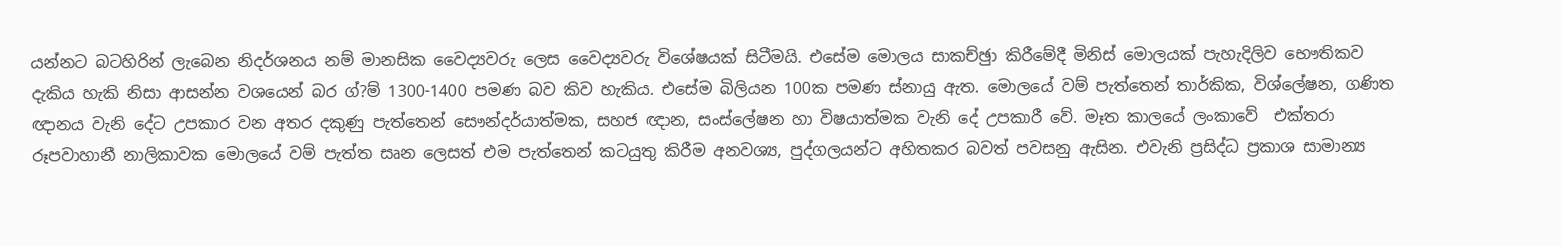යන්නට බටහිරින් ලැබෙන නිදර්ශනය නම් මානසික වෛද්‍යවරු ලෙස වෛද්‍යවරු විශේෂයක් සිටීමයි. එසේම මොලය සාකච්ඡුා කිරීමේදී මිනිස් මොලයක් පැහැදිලිව භෞතිකව දැකිය හැකි නිසා ආසන්න වශයෙන් බර ග්?ම් 1300-1400 පමණ බව කිව හැකිය. එසේම බිලියන 100ක පමණ ස්නායු ඇත. මොලයේ වම් පැත්තෙන් තාර්කික, විශ්ලේෂන, ගණිත ඥානය වැනි දේට උපකාර වන අතර දකුණු පැත්තෙන් සෞන්දර්යාත්මක, සහජ ඥාන, සංස්ලේෂන හා විෂයාත්මක වැනි දේ උපකාරී වේ. මෑත කාලයේ ලංකාවේ  එක්තරා රූපවාහානී නාලිකාවක මොලයේ වම් පැත්ත සෘන ලෙසත් එම පැත්තෙන් කටයුතු කිරීම අනවශ්‍ය, පුද්ගලයන්ට අහිතකර බවත් පවසනු ඇසින. එවැනි ප්‍රසිද්ධ ප්‍රකාශ සාමාන්‍ය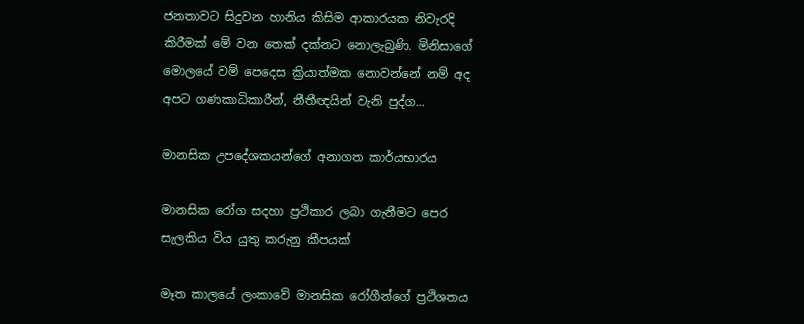ජනතාවට සිදුවන හානිය කිසිම ආකාරයක නිවැරදි කිරීමක් මේ වන තෙක් දක්නට නොලැබුණි. මිනිසාගේ මොලයේ වම් පෙදෙස ක්‍රියාත්මක නොවන්නේ නම් අද අපට ගණකාධිකාරීන්, නීතීඥයින් වැනි පුද්ග...

මානසික උපදේශකයන්ගේ අනාගත කාර්යභාරය

මානසික රෝග සදහා ප්‍රථිකාර ලබා ගැනීමට පෙර සැලකිය විය යුතු කරුනු කීපයක්

මෑත කාලයේ ලංකාවේ මානසික රෝගීන්ගේ ප්‍රථිශතය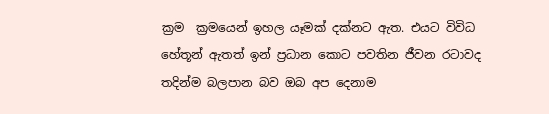ක්‍රම  ක්‍රමයෙන් ඉහල යෑමක් දක්නට ඇත. එයට විවිධ හේතූන් ඇතත් ඉන් ප්‍රධාන කොට පවතින ජීවන රටාවද තදින්ම බලපාන බව ඔබ අප දෙනාම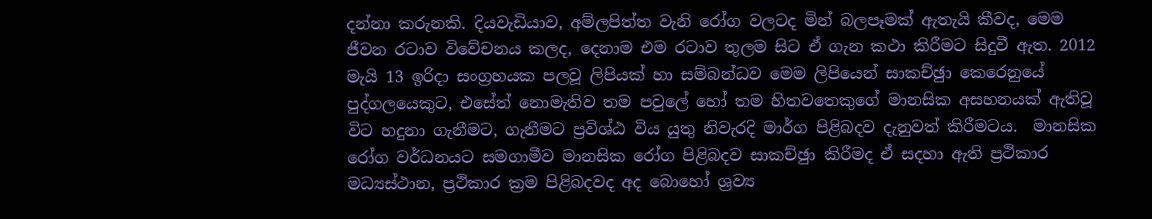දන්නා කරුනකි. දියවැඩියාව, අම්ලපිත්ත වැනි රෝග වලටද මින් බලපෑමක් ඇතැයි කීවද, මෙම ජීවන රටාව විවේචනය කලද, දෙනාම එම රටාව තුලම සිට ඒ ගැන කථා කිරීමට සිදුවී ඇත. 2012 මැයි 13 ඉරිදා සංග්‍රහයක පලවූ ලිපියක් හා සම්බන්ධව මෙම ලිපියෙන් සාකච්ඡුා කෙරෙනුයේ පුද්ගලයෙකුට, එසේත් නොමැතිව තම පවුලේ හෝ තම හිතවතෙකුගේ මානසික අසහනයක් ඇතිවූ විට හදුනා ගැනීමට, ගැනීමට ප්‍රවිශ්ඨ විය යුතු නිවැරදි මාර්ග පිළිබදව දැනුවත් කිරීමටය.  මානසික රෝග වර්ධනයට සමගාමීව මානසික රෝග පිළිබදව සාකච්ඡුා කිරීමද ඒ සදහා ඇති ප්‍රථිකාර මධ්‍යස්ථාන, ප්‍රථිකාර ක්‍රම පිළිබදවද අද බොහෝ ශ්‍රව්‍ය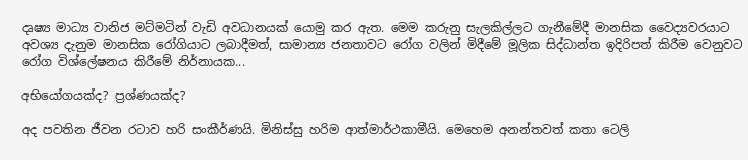දෘෂ්‍ය මාධ්‍ය වානිජ මට්මටින් වැඩි අවධානයක් යොමු කර ඇත. මෙම කරුනු සැලකිල්ලට ගැනීමේදී මානසික වෛද්‍යවරයාට අවශ්‍ය දැනුම මානසික රෝගියාට ලබාදීමත්, සාමාන්‍ය ජනතාවට රෝග වලින් මිදීමේ මූලික සිද්ධාන්ත ඉදිරිපත් කිරීම වෙනුවට රෝග විශ්ලේෂනය කිරීමේ නිර්නායක...

අභියෝගයක්ද? ප්‍රශ්ණයක්ද?

අද පවතින ජීවන රටාව හරි සංකීර්ණයි. මිනිස්සු හරිම ආත්මාර්ථකාමීයි. මෙහෙම අනන්තවත් කතා ටෙලි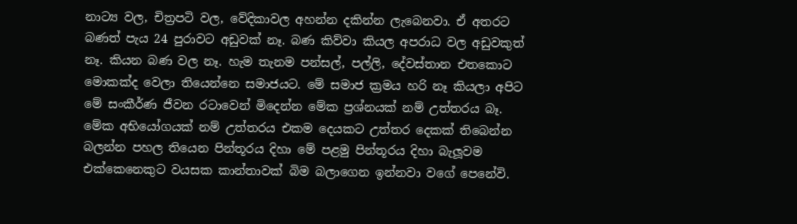නාට්‍ය වල, චිත්‍රපටි වල, වේදිකාවල අහන්න දකින්න ලැබෙනවා. ඒ අතරට බණත් පැය 24 පුරාවට අඩුවක් නෑ. බණ කිව්වා කියල අපරාධ වල අඩුවකුත් නෑ. කියන බණ වල නෑ. හැම තැනම පන්සල්, පල්ලි, දේවස්තාන එතකොට මොකක්ද වෙලා තියෙන්නෙ සමාජයට. මේ සමාජ ක්‍රමය හරි නෑ කියලා අපිට මේ සංකීර්ණ ජීවන රටාවෙන් මිදෙන්න මේක ප්‍රශ්නයක් නම් උත්තරය බෑ. මේක අභියෝගයක් නම් උත්තරය එකම දෙයකට උත්තර දෙකක් තිබෙන්න    බලන්න පහල තියෙන පින්තූරය දිහා මේ පළමු පින්තූරය දිහා බැලූවම එක්කෙනෙකුට වයසක කාන්තාවක් බිම බලාගෙන ඉන්නවා වගේ පෙනේවි.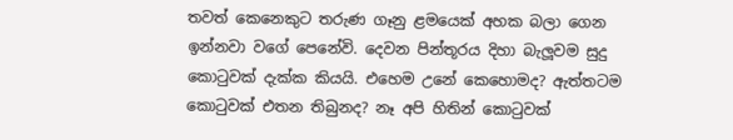තවත් කෙනෙකුට තරුණ ගෑනු ළමයෙක් අහක බලා ගෙන ඉන්නවා වගේ පෙනේවි. දෙවන පින්තූරය දිහා බැලූවම සුදු කොටුවක් දැක්ක කියයි. එහෙම උනේ කෙහොමද? ඇත්තටම කොටුවක් එතන තිබුනද? නෑ අපි හිතින් කොටුවක්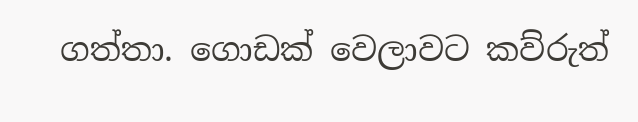ගත්තා. ගොඩක් වෙලාවට කව්රුත්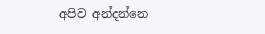අපිව අන්දන්නෙ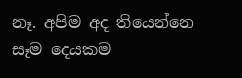නෑ. අපිම අද තියෙන්නෙ සෑම දෙයකම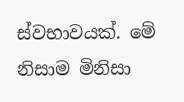ස්වභාවයක්. මේ නිසාම මිනිසා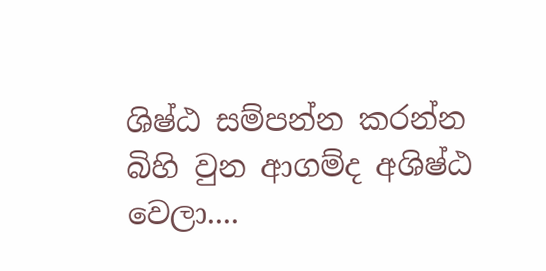ශිෂ්ඨ සම්පන්න කරන්න බිහි වුන ආගම්ද අශිෂ්ඨ වෙලා....